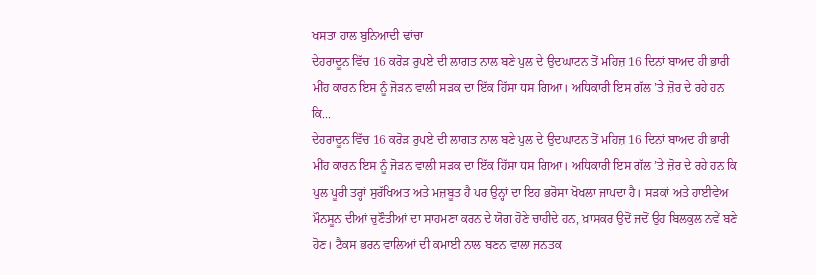ਖਸਤਾ ਹਾਲ ਬੁਨਿਆਦੀ ਢਾਂਚਾ
ਦੇਹਰਾਦੂਨ ਵਿੱਚ 16 ਕਰੋੜ ਰੁਪਏ ਦੀ ਲਾਗਤ ਨਾਲ ਬਣੇ ਪੁਲ ਦੇ ਉਦਘਾਟਨ ਤੋਂ ਮਹਿਜ਼ 16 ਦਿਨਾਂ ਬਾਅਦ ਹੀ ਭਾਰੀ ਮੀਂਹ ਕਾਰਨ ਇਸ ਨੂੰ ਜੋੜਨ ਵਾਲੀ ਸੜਕ ਦਾ ਇੱਕ ਹਿੱਸਾ ਧਸ ਗਿਆ। ਅਧਿਕਾਰੀ ਇਸ ਗੱਲ ’ਤੇ ਜ਼ੋਰ ਦੇ ਰਹੇ ਹਨ ਕਿ...
ਦੇਹਰਾਦੂਨ ਵਿੱਚ 16 ਕਰੋੜ ਰੁਪਏ ਦੀ ਲਾਗਤ ਨਾਲ ਬਣੇ ਪੁਲ ਦੇ ਉਦਘਾਟਨ ਤੋਂ ਮਹਿਜ਼ 16 ਦਿਨਾਂ ਬਾਅਦ ਹੀ ਭਾਰੀ ਮੀਂਹ ਕਾਰਨ ਇਸ ਨੂੰ ਜੋੜਨ ਵਾਲੀ ਸੜਕ ਦਾ ਇੱਕ ਹਿੱਸਾ ਧਸ ਗਿਆ। ਅਧਿਕਾਰੀ ਇਸ ਗੱਲ ’ਤੇ ਜ਼ੋਰ ਦੇ ਰਹੇ ਹਨ ਕਿ ਪੁਲ ਪੂਰੀ ਤਰ੍ਹਾਂ ਸੁਰੱਖਿਅਤ ਅਤੇ ਮਜ਼ਬੂਤ ਹੈ ਪਰ ਉਨ੍ਹਾਂ ਦਾ ਇਹ ਭਰੋਸਾ ਖੋਖਲਾ ਜਾਪਦਾ ਹੈ। ਸੜਕਾਂ ਅਤੇ ਹਾਈਵੇਅ ਮੌਨਸੂਨ ਦੀਆਂ ਚੁਣੌਤੀਆਂ ਦਾ ਸਾਹਮਣਾ ਕਰਨ ਦੇ ਯੋਗ ਹੋਣੇ ਚਾਹੀਦੇ ਹਨ, ਖ਼ਾਸਕਰ ਉਦੋਂ ਜਦੋਂ ਉਹ ਬਿਲਕੁਲ ਨਵੇਂ ਬਣੇ ਹੋਣ। ਟੈਕਸ ਭਰਨ ਵਾਲਿਆਂ ਦੀ ਕਮਾਈ ਨਾਲ ਬਣਨ ਵਾਲਾ ਜਨਤਕ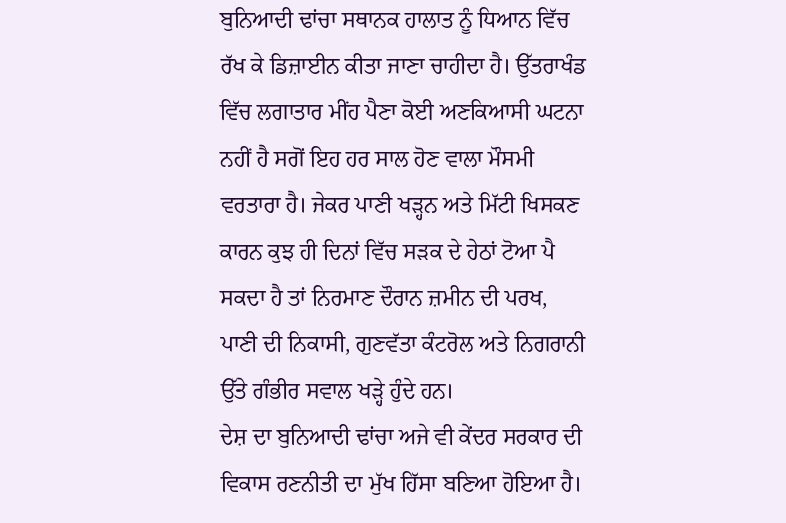ਬੁਨਿਆਦੀ ਢਾਂਚਾ ਸਥਾਨਕ ਹਾਲਾਤ ਨੂੰ ਧਿਆਨ ਵਿੱਚ ਰੱਖ ਕੇ ਡਿਜ਼ਾਈਨ ਕੀਤਾ ਜਾਣਾ ਚਾਹੀਦਾ ਹੈ। ਉੱਤਰਾਖੰਡ ਵਿੱਚ ਲਗਾਤਾਰ ਮੀਂਹ ਪੈਣਾ ਕੋਈ ਅਣਕਿਆਸੀ ਘਟਨਾ ਨਹੀਂ ਹੈ ਸਗੋਂ ਇਹ ਹਰ ਸਾਲ ਹੋਣ ਵਾਲਾ ਮੌਸਮੀ ਵਰਤਾਰਾ ਹੈ। ਜੇਕਰ ਪਾਣੀ ਖੜ੍ਹਨ ਅਤੇ ਮਿੱਟੀ ਖਿਸਕਣ ਕਾਰਨ ਕੁਝ ਹੀ ਦਿਨਾਂ ਵਿੱਚ ਸੜਕ ਦੇ ਹੇਠਾਂ ਟੋਆ ਪੈ ਸਕਦਾ ਹੈ ਤਾਂ ਨਿਰਮਾਣ ਦੌਰਾਨ ਜ਼ਮੀਨ ਦੀ ਪਰਖ, ਪਾਣੀ ਦੀ ਨਿਕਾਸੀ, ਗੁਣਵੱਤਾ ਕੰਟਰੋਲ ਅਤੇ ਨਿਗਰਾਨੀ ਉੱਤੇ ਗੰਭੀਰ ਸਵਾਲ ਖੜ੍ਹੇ ਹੁੰਦੇ ਹਨ।
ਦੇਸ਼ ਦਾ ਬੁਨਿਆਦੀ ਢਾਂਚਾ ਅਜੇ ਵੀ ਕੇਂਦਰ ਸਰਕਾਰ ਦੀ ਵਿਕਾਸ ਰਣਨੀਤੀ ਦਾ ਮੁੱਖ ਹਿੱਸਾ ਬਣਿਆ ਹੋਇਆ ਹੈ।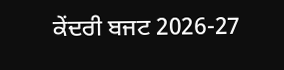ਕੇਂਦਰੀ ਬਜਟ 2026-27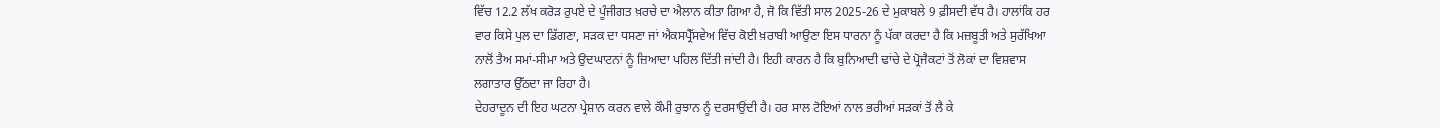ਵਿੱਚ 12.2 ਲੱਖ ਕਰੋੜ ਰੁਪਏ ਦੇ ਪੂੰਜੀਗਤ ਖ਼ਰਚੇ ਦਾ ਐਲਾਨ ਕੀਤਾ ਗਿਆ ਹੈ, ਜੋ ਕਿ ਵਿੱਤੀ ਸਾਲ 2025-26 ਦੇ ਮੁਕਾਬਲੇ 9 ਫ਼ੀਸਦੀ ਵੱਧ ਹੈ। ਹਾਲਾਂਕਿ ਹਰ ਵਾਰ ਕਿਸੇ ਪੁਲ ਦਾ ਡਿੱਗਣਾ, ਸੜਕ ਦਾ ਧਸਣਾ ਜਾਂ ਐਕਸਪ੍ਰੈੱਸਵੇਅ ਵਿੱਚ ਕੋਈ ਖ਼ਰਾਬੀ ਆਉਣਾ ਇਸ ਧਾਰਨਾ ਨੂੰ ਪੱਕਾ ਕਰਦਾ ਹੈ ਕਿ ਮਜ਼ਬੂਤੀ ਅਤੇ ਸੁਰੱਖਿਆ ਨਾਲੋਂ ਤੈਅ ਸਮਾਂ-ਸੀਮਾ ਅਤੇ ਉਦਘਾਟਨਾਂ ਨੂੰ ਜ਼ਿਆਦਾ ਪਹਿਲ ਦਿੱਤੀ ਜਾਂਦੀ ਹੈ। ਇਹੀ ਕਾਰਨ ਹੈ ਕਿ ਬੁਨਿਆਦੀ ਢਾਂਚੇ ਦੇ ਪ੍ਰੋਜੈਕਟਾਂ ਤੋਂ ਲੋਕਾਂ ਦਾ ਵਿਸ਼ਵਾਸ ਲਗਾਤਾਰ ਉੱਠਦਾ ਜਾ ਰਿਹਾ ਹੈ।
ਦੇਹਰਾਦੂਨ ਦੀ ਇਹ ਘਟਨਾ ਪ੍ਰੇਸ਼ਾਨ ਕਰਨ ਵਾਲੇ ਕੌਮੀ ਰੁਝਾਨ ਨੂੰ ਦਰਸਾਉਂਦੀ ਹੈ। ਹਰ ਸਾਲ ਟੋਇਆਂ ਨਾਲ ਭਰੀਆਂ ਸੜਕਾਂ ਤੋਂ ਲੈ ਕੇ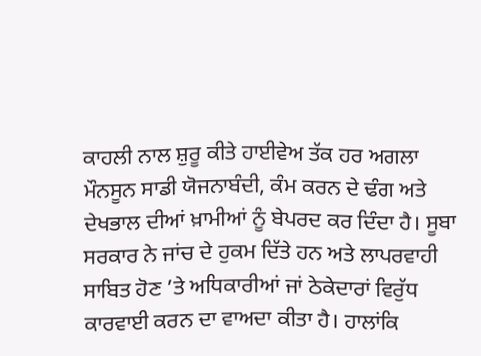ਕਾਹਲੀ ਨਾਲ ਸ਼ੁਰੂ ਕੀਤੇ ਹਾਈਵੇਅ ਤੱਕ ਹਰ ਅਗਲਾ ਮੌਨਸੂਨ ਸਾਡੀ ਯੋਜਨਾਬੰਦੀ, ਕੰਮ ਕਰਨ ਦੇ ਢੰਗ ਅਤੇ ਦੇਖਭਾਲ ਦੀਆਂ ਖ਼ਾਮੀਆਂ ਨੂੰ ਬੇਪਰਦ ਕਰ ਦਿੰਦਾ ਹੈ। ਸੂਬਾ ਸਰਕਾਰ ਨੇ ਜਾਂਚ ਦੇ ਹੁਕਮ ਦਿੱਤੇ ਹਨ ਅਤੇ ਲਾਪਰਵਾਹੀ ਸਾਬਿਤ ਹੋਣ ’ਤੇ ਅਧਿਕਾਰੀਆਂ ਜਾਂ ਠੇਕੇਦਾਰਾਂ ਵਿਰੁੱਧ ਕਾਰਵਾਈ ਕਰਨ ਦਾ ਵਾਅਦਾ ਕੀਤਾ ਹੈ। ਹਾਲਾਂਕਿ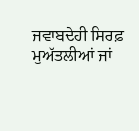ਜਵਾਬਦੇਹੀ ਸਿਰਫ਼ ਮੁਅੱਤਲੀਆਂ ਜਾਂ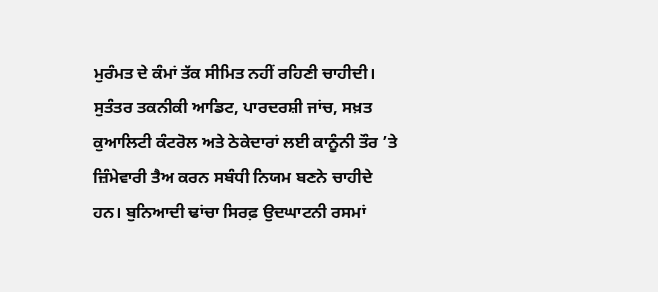ਮੁਰੰਮਤ ਦੇ ਕੰਮਾਂ ਤੱਕ ਸੀਮਿਤ ਨਹੀਂ ਰਹਿਣੀ ਚਾਹੀਦੀ। ਸੁਤੰਤਰ ਤਕਨੀਕੀ ਆਡਿਟ, ਪਾਰਦਰਸ਼ੀ ਜਾਂਚ, ਸਖ਼ਤ ਕੁਆਲਿਟੀ ਕੰਟਰੋਲ ਅਤੇ ਠੇਕੇਦਾਰਾਂ ਲਈ ਕਾਨੂੰਨੀ ਤੌਰ ’ਤੇ ਜ਼ਿੰਮੇਵਾਰੀ ਤੈਅ ਕਰਨ ਸਬੰਧੀ ਨਿਯਮ ਬਣਨੇ ਚਾਹੀਦੇ ਹਨ। ਬੁਨਿਆਦੀ ਢਾਂਚਾ ਸਿਰਫ਼ ਉਦਘਾਟਨੀ ਰਸਮਾਂ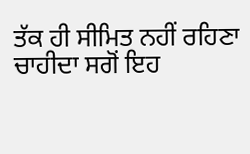ਤੱਕ ਹੀ ਸੀਮਿਤ ਨਹੀਂ ਰਹਿਣਾ ਚਾਹੀਦਾ ਸਗੋਂ ਇਹ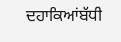ਦਹਾਕਿਆਂਬੱਧੀ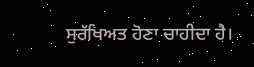ਸੁਰੱਖਿਅਤ ਹੋਣਾ ਚਾਹੀਦਾ ਹੈ।